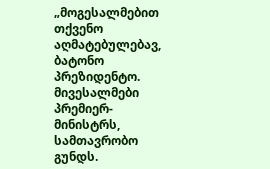„მოგესალმებით თქვენო აღმატებულებავ, ბატონო პრეზიდენტო. მივესალმები პრემიერ-მინისტრს, სამთავრობო გუნდს.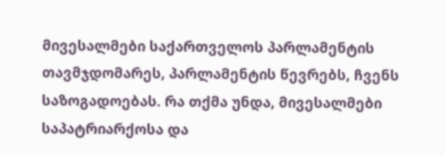მივესალმები საქართველოს პარლამენტის თავმჯდომარეს, პარლამენტის წევრებს, ჩვენს საზოგადოებას. რა თქმა უნდა, მივესალმები საპატრიარქოსა და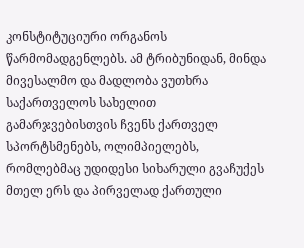კონსტიტუციური ორგანოს წარმომადგენლებს. ამ ტრიბუნიდან, მინდა მივესალმო და მადლობა ვუთხრა საქართველოს სახელით გამარჯვებისთვის ჩვენს ქართველ სპორტსმენებს, ოლიმპიელებს, რომლებმაც უდიდესი სიხარული გვაჩუქეს მთელ ერს და პირველად ქართული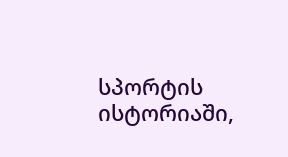სპორტის ისტორიაში,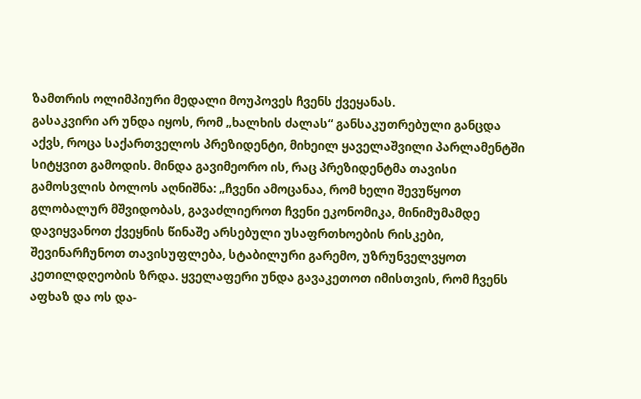ზამთრის ოლიმპიური მედალი მოუპოვეს ჩვენს ქვეყანას.
გასაკვირი არ უნდა იყოს, რომ „ხალხის ძალას“ განსაკუთრებული განცდა აქვს, როცა საქართველოს პრეზიდენტი, მიხეილ ყაველაშვილი პარლამენტში სიტყვით გამოდის. მინდა გავიმეორო ის, რაც პრეზიდენტმა თავისი გამოსვლის ბოლოს აღნიშნა: „ჩვენი ამოცანაა, რომ ხელი შევუწყოთ გლობალურ მშვიდობას, გავაძლიეროთ ჩვენი ეკონომიკა, მინიმუმამდე დავიყვანოთ ქვეყნის წინაშე არსებული უსაფრთხოების რისკები, შევინარჩუნოთ თავისუფლება, სტაბილური გარემო, უზრუნველვყოთ კეთილდღეობის ზრდა. ყველაფერი უნდა გავაკეთოთ იმისთვის, რომ ჩვენს აფხაზ და ოს და-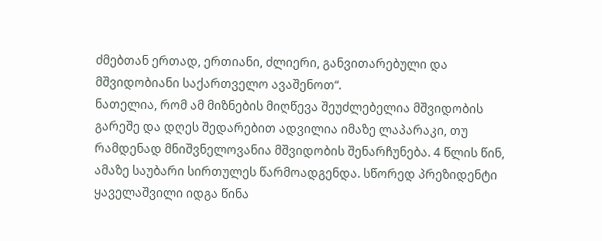ძმებთან ერთად, ერთიანი, ძლიერი, განვითარებული და მშვიდობიანი საქართველო ავაშენოთ“.
ნათელია, რომ ამ მიზნების მიღწევა შეუძლებელია მშვიდობის გარეშე და დღეს შედარებით ადვილია იმაზე ლაპარაკი, თუ რამდენად მნიშვნელოვანია მშვიდობის შენარჩუნება. 4 წლის წინ, ამაზე საუბარი სირთულეს წარმოადგენდა. სწორედ პრეზიდენტი ყაველაშვილი იდგა წინა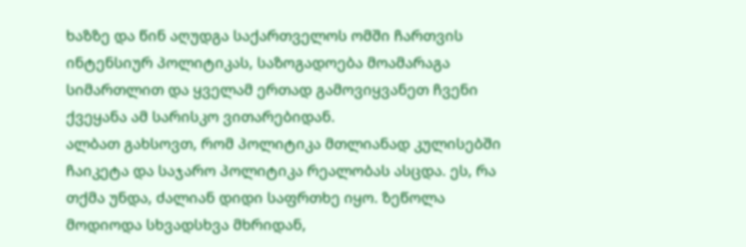ხაზზე და წინ აღუდგა საქართველოს ომში ჩართვის ინტენსიურ პოლიტიკას, საზოგადოება მოამარაგა სიმართლით და ყველამ ერთად გამოვიყვანეთ ჩვენი ქვეყანა ამ სარისკო ვითარებიდან.
ალბათ გახსოვთ, რომ პოლიტიკა მთლიანად კულისებში ჩაიკეტა და საჯარო პოლიტიკა რეალობას ასცდა. ეს, რა თქმა უნდა, ძალიან დიდი საფრთხე იყო. ზეწოლა მოდიოდა სხვადსხვა მხრიდან,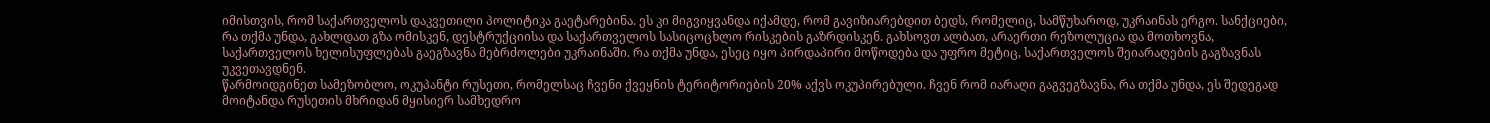იმისთვის, რომ საქართველოს დაკვეთილი პოლიტიკა გაეტარებინა. ეს კი მიგვიყვანდა იქამდე, რომ გავიზიარებდით ბედს, რომელიც, სამწუხაროდ, უკრაინას ერგო. სანქციები, რა თქმა უნდა, გახლდათ გზა ომისკენ, დესტრუქციისა და საქართველოს სასიცოცხლო რისკების გაზრდისკენ. გახსოვთ ალბათ, არაერთი რეზოლუცია და მოთხოვნა, საქართველოს ხელისუფლებას გაეგზავნა მებრძოლები უკრაინაში. რა თქმა უნდა, ესეც იყო პირდაპირი მოწოდება და უფრო მეტიც, საქართველოს შეიარაღების გაგზავნას უკვეთავდნენ.
წარმოიდგინეთ სამეზობლო, ოკუპანტი რუსეთი, რომელსაც ჩვენი ქვეყნის ტერიტორიების 20% აქვს ოკუპირებული. ჩვენ რომ იარაღი გაგვეგზავნა, რა თქმა უნდა, ეს შედეგად მოიტანდა რუსეთის მხრიდან მყისიერ სამხედრო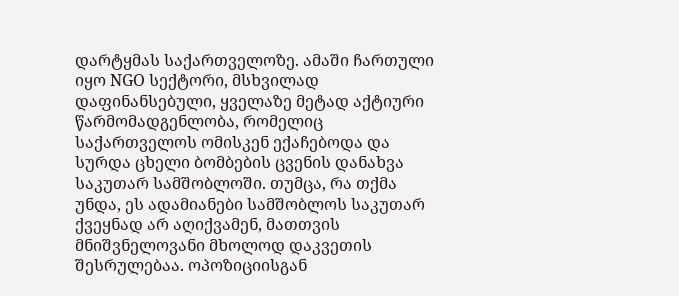დარტყმას საქართველოზე. ამაში ჩართული იყო NGO სექტორი, მსხვილად დაფინანსებული, ყველაზე მეტად აქტიური წარმომადგენლობა, რომელიც საქართველოს ომისკენ ექაჩებოდა და სურდა ცხელი ბომბების ცვენის დანახვა საკუთარ სამშობლოში. თუმცა, რა თქმა უნდა, ეს ადამიანები სამშობლოს საკუთარ ქვეყნად არ აღიქვამენ, მათთვის მნიშვნელოვანი მხოლოდ დაკვეთის შესრულებაა. ოპოზიციისგან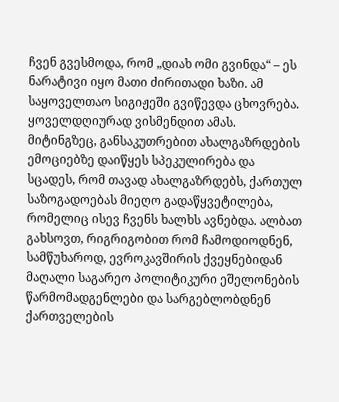ჩვენ გვესმოდა, რომ „დიახ ომი გვინდა“ – ეს ნარატივი იყო მათი ძირითადი ხაზი. ამ საყოველთაო სიგიჟეში გვიწევდა ცხოვრება. ყოველდღიურად ვისმენდით ამას. მიტინგზეც, განსაკუთრებით ახალგაზრდების ემოციებზე დაიწყეს სპეკულირება და სცადეს, რომ თავად ახალგაზრდებს, ქართულ საზოგადოებას მიეღო გადაწყვეტილება, რომელიც ისევ ჩვენს ხალხს ავნებდა. ალბათ გახსოვთ, რიგრიგობით რომ ჩამოდიოდნენ, სამწუხაროდ, ევროკავშირის ქვეყნებიდან მაღალი საგარეო პოლიტიკური ეშელონების წარმომადგენლები და სარგებლობდნენ ქართველების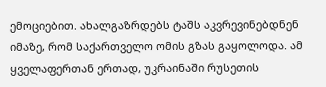ემოციებით. ახალგაზრდებს ტაშს აკვრევინებდნენ იმაზე, რომ საქართველო ომის გზას გაყოლოდა. ამ ყველაფერთან ერთად, უკრაინაში რუსეთის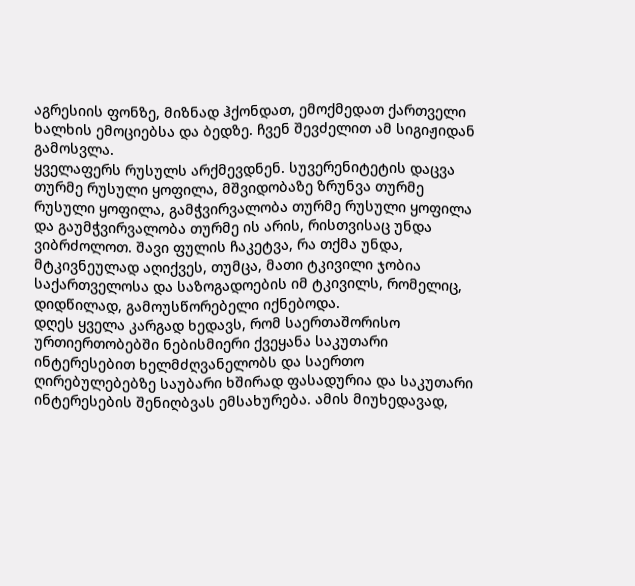აგრესიის ფონზე, მიზნად ჰქონდათ, ემოქმედათ ქართველი ხალხის ემოციებსა და ბედზე. ჩვენ შევძელით ამ სიგიჟიდან გამოსვლა.
ყველაფერს რუსულს არქმევდნენ. სუვერენიტეტის დაცვა თურმე რუსული ყოფილა, მშვიდობაზე ზრუნვა თურმე რუსული ყოფილა, გამჭვირვალობა თურმე რუსული ყოფილა და გაუმჭვირვალობა თურმე ის არის, რისთვისაც უნდა ვიბრძოლოთ. შავი ფულის ჩაკეტვა, რა თქმა უნდა, მტკივნეულად აღიქვეს, თუმცა, მათი ტკივილი ჯობია საქართველოსა და საზოგადოების იმ ტკივილს, რომელიც, დიდწილად, გამოუსწორებელი იქნებოდა.
დღეს ყველა კარგად ხედავს, რომ საერთაშორისო ურთიერთობებში ნებისმიერი ქვეყანა საკუთარი ინტერესებით ხელმძღვანელობს და საერთო ღირებულებებზე საუბარი ხშირად ფასადურია და საკუთარი ინტერესების შენიღბვას ემსახურება. ამის მიუხედავად,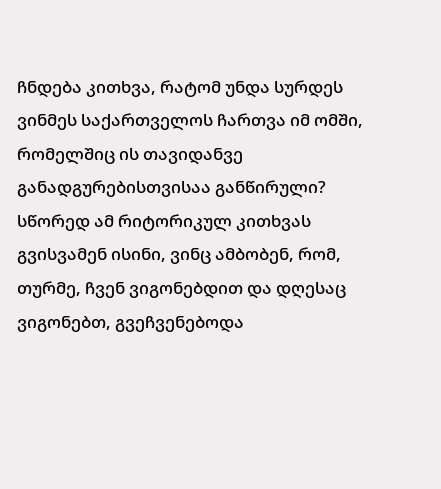ჩნდება კითხვა, რატომ უნდა სურდეს ვინმეს საქართველოს ჩართვა იმ ომში, რომელშიც ის თავიდანვე განადგურებისთვისაა განწირული? სწორედ ამ რიტორიკულ კითხვას გვისვამენ ისინი, ვინც ამბობენ, რომ, თურმე, ჩვენ ვიგონებდით და დღესაც ვიგონებთ, გვეჩვენებოდა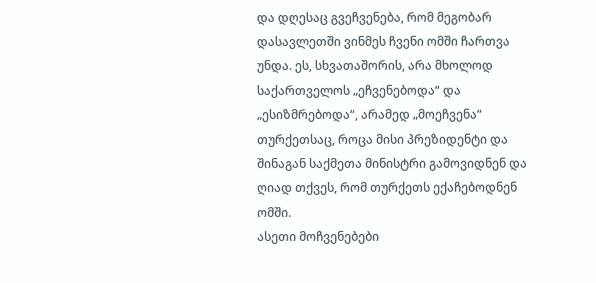და დღესაც გვეჩვენება, რომ მეგობარ დასავლეთში ვინმეს ჩვენი ომში ჩართვა უნდა. ეს, სხვათაშორის, არა მხოლოდ საქართველოს „ეჩვენებოდა“ და „ესიზმრებოდა“, არამედ „მოეჩვენა“ თურქეთსაც, როცა მისი პრეზიდენტი და შინაგან საქმეთა მინისტრი გამოვიდნენ და ღიად თქვეს, რომ თურქეთს ექაჩებოდნენ ომში.
ასეთი მოჩვენებები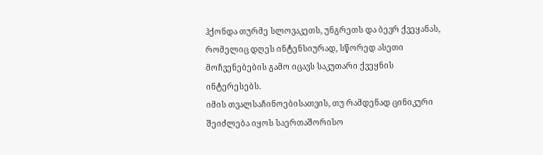ჰქონდა თურმე სლოვაკეთს, უნგრეთს და ბევრ ქვეყანას, რომელიც დღეს ინტენსიურად, სწორედ ასეთი მოჩვენებების გამო იცავს საკუთარი ქვეყნის ინტერესებს.
იმის თვალსაჩინოებისათვის, თუ რამდენად ცინიკური შეიძლება იყოს საერთაშორისო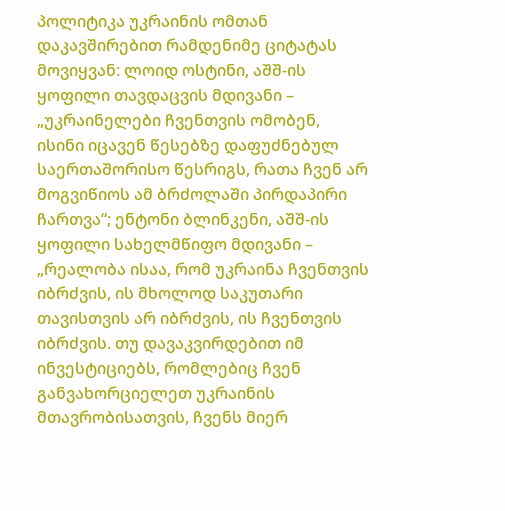პოლიტიკა უკრაინის ომთან დაკავშირებით რამდენიმე ციტატას მოვიყვან: ლოიდ ოსტინი, აშშ-ის ყოფილი თავდაცვის მდივანი – „უკრაინელები ჩვენთვის ომობენ, ისინი იცავენ წესებზე დაფუძნებულ საერთაშორისო წესრიგს, რათა ჩვენ არ მოგვიწიოს ამ ბრძოლაში პირდაპირი ჩართვა“; ენტონი ბლინკენი, აშშ-ის ყოფილი სახელმწიფო მდივანი – „რეალობა ისაა, რომ უკრაინა ჩვენთვის იბრძვის, ის მხოლოდ საკუთარი თავისთვის არ იბრძვის, ის ჩვენთვის იბრძვის. თუ დავაკვირდებით იმ ინვესტიციებს, რომლებიც ჩვენ განვახორციელეთ უკრაინის მთავრობისათვის, ჩვენს მიერ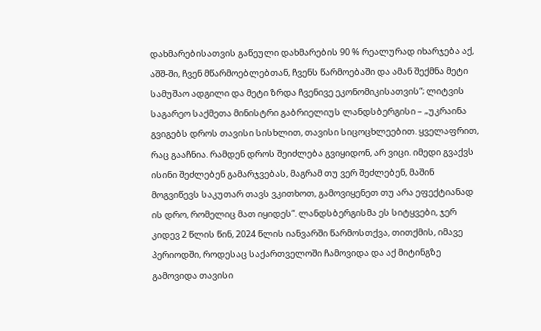დახმარებისათვის გაწეული დახმარების 90 % რეალურად იხარჯება აქ, აშშ-ში, ჩვენ მწარმოებლებთან, ჩვენს წარმოებაში და ამან შექმნა მეტი სამუშაო ადგილი და მეტი ზრდა ჩვენივე ეკონომიკისათვის“; ლიტვის საგარეო საქმეთა მინისტრი გაბრიელიუს ლანდსბერგისი – „უკრაინა გვიგებს დროს თავისი სისხლით, თავისი სიცოცხლეებით. ყველაფრით, რაც გააჩნია. რამდენ დროს შეიძლება გვიყიდონ, არ ვიცი. იმედი გვაქვს ისინი შეძლებენ გამარჯვებას, მაგრამ თუ ვერ შეძლებენ, მაშინ მოგვიწევს საკუთარ თავს ვკითხოთ, გამოვიყენეთ თუ არა ეფექტიანად ის დრო, რომელიც მათ იყიდეს“. ლანდსბერგისმა ეს სიტყვები, ჯერ კიდევ 2 წლის წინ, 2024 წლის იანვარში წარმოსთქვა, თითქმის, იმავე პერიოდში, როდესაც საქართველოში ჩამოვიდა და აქ მიტინგზე გამოვიდა თავისი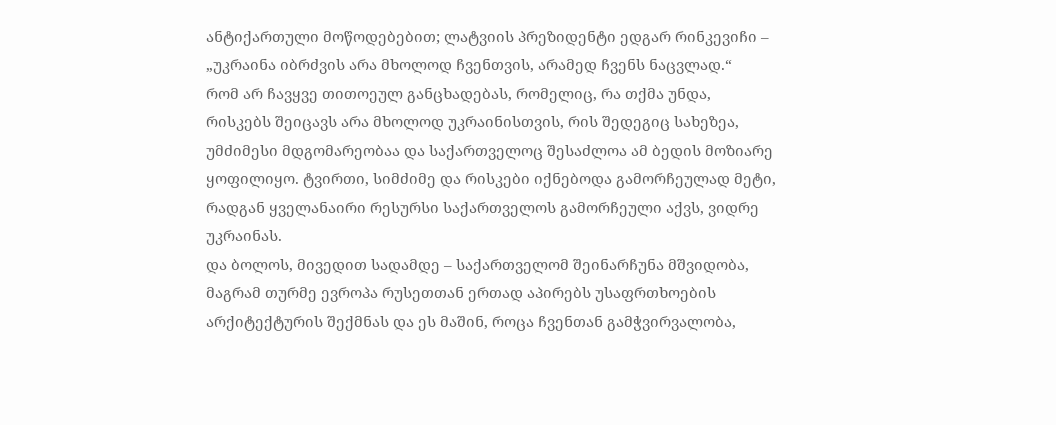ანტიქართული მოწოდებებით; ლატვიის პრეზიდენტი ედგარ რინკევიჩი – „უკრაინა იბრძვის არა მხოლოდ ჩვენთვის, არამედ ჩვენს ნაცვლად.“
რომ არ ჩავყვე თითოეულ განცხადებას, რომელიც, რა თქმა უნდა, რისკებს შეიცავს არა მხოლოდ უკრაინისთვის, რის შედეგიც სახეზეა, უმძიმესი მდგომარეობაა და საქართველოც შესაძლოა ამ ბედის მოზიარე ყოფილიყო. ტვირთი, სიმძიმე და რისკები იქნებოდა გამორჩეულად მეტი, რადგან ყველანაირი რესურსი საქართველოს გამორჩეული აქვს, ვიდრე უკრაინას.
და ბოლოს, მივედით სადამდე – საქართველომ შეინარჩუნა მშვიდობა, მაგრამ თურმე ევროპა რუსეთთან ერთად აპირებს უსაფრთხოების არქიტექტურის შექმნას და ეს მაშინ, როცა ჩვენთან გამჭვირვალობა,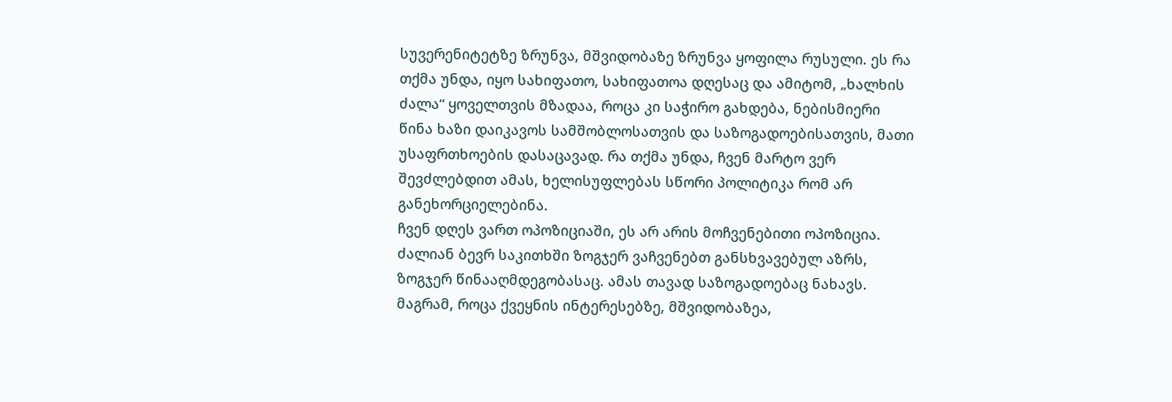სუვერენიტეტზე ზრუნვა, მშვიდობაზე ზრუნვა ყოფილა რუსული. ეს რა თქმა უნდა, იყო სახიფათო, სახიფათოა დღესაც და ამიტომ, „ხალხის ძალა“ ყოველთვის მზადაა, როცა კი საჭირო გახდება, ნებისმიერი წინა ხაზი დაიკავოს სამშობლოსათვის და საზოგადოებისათვის, მათი უსაფრთხოების დასაცავად. რა თქმა უნდა, ჩვენ მარტო ვერ შევძლებდით ამას, ხელისუფლებას სწორი პოლიტიკა რომ არ განეხორციელებინა.
ჩვენ დღეს ვართ ოპოზიციაში, ეს არ არის მოჩვენებითი ოპოზიცია. ძალიან ბევრ საკითხში ზოგჯერ ვაჩვენებთ განსხვავებულ აზრს, ზოგჯერ წინააღმდეგობასაც. ამას თავად საზოგადოებაც ნახავს. მაგრამ, როცა ქვეყნის ინტერესებზე, მშვიდობაზეა,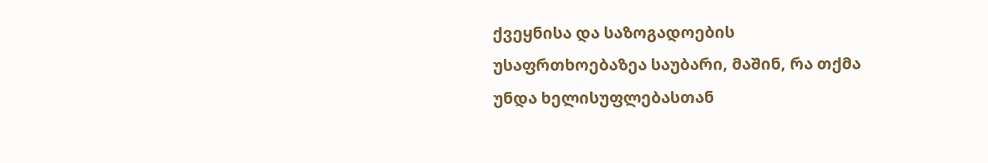ქვეყნისა და საზოგადოების უსაფრთხოებაზეა საუბარი, მაშინ, რა თქმა უნდა ხელისუფლებასთან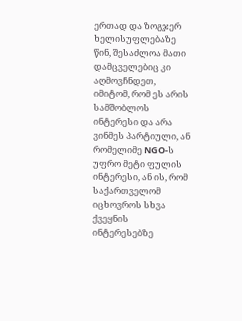ერთად და ზოგჯერ ხელისუფლებაზე წინ, შესაძლოა მათი დამცველებიც კი აღმოვჩნდეთ, იმიტომ, რომ ეს არის სამშობლოს ინტერესი და არა ვინმეს პარტიული, ან რომელიმე NGO-ს უფრო მეტი ფულის ინტერესი, ან ის, რომ საქართველომ იცხოვროს სხვა ქვეყნის ინტერესებზე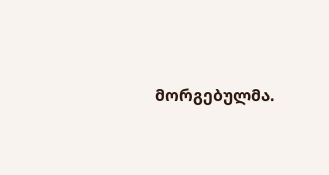მორგებულმა.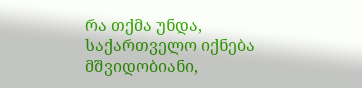რა თქმა უნდა, საქართველო იქნება მშვიდობიანი,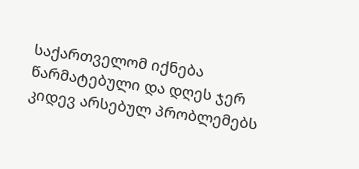საქართველომ იქნება წარმატებული და დღეს ჯერ კიდევ არსებულ პრობლემებს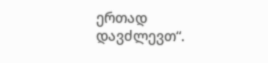ერთად დავძლევთ“.